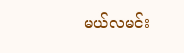မယ်လမင်း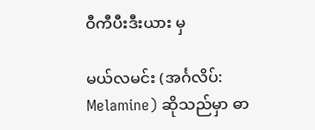ဝီကီပီးဒီးယား မှ

မယ်လမင်း (အင်္ဂလိပ်: Melamine) ဆိုသည်မှာ ဓာ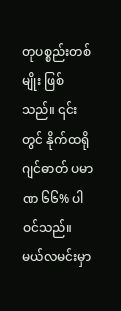တုပစ္စည်းတစ်မျိုး ဖြစ်သည်။ ၎င်းတွင် နိုက်ထရိုဂျင်ဓာတ် ပမာဏ ၆၆% ပါဝင်သည်။ မယ်လမင်းမှာ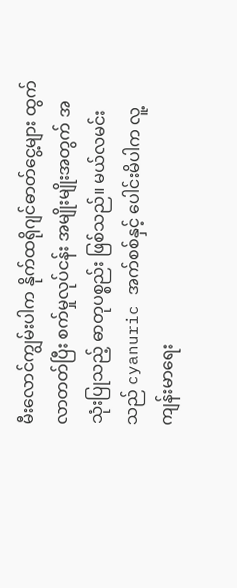မီးလောင်ကျွမ်းပါက နိုက်ထရိုဂျင်ဓာတ်ငွေ့များ ထွက်လာတတ်ပြီး စက်မှုလုပ်ငန်း အမျိုးမျိုးအတွက် အသုံးပြုသည့် ဓာတုပစ္စည်း ဖြစ်သည်။ မယ်လမင်းသည် cyanuric အက်စစ်နှင့် ပေါင်းမိပါက လူ့ကျန်းမာရေး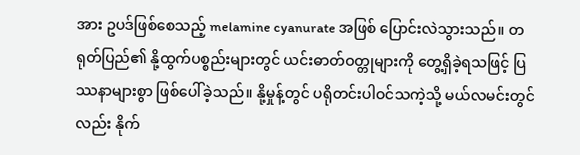အား ဥပဒ်ဖြစ်စေသည့် melamine cyanurate အဖြစ် ပြောင်းလဲသွားသည်။ တရုတ်ပြည်၏ နို့ထွက်ပစ္စည်းများတွင် ယင်းဓာတ်ဝတ္တုများကို တွေ့ရှိခဲ့ရသဖြင့် ပြဿနာများစွာ ဖြစ်ပေါ်ခဲ့သည်။ နို့မှုန့်တွင် ပရိုတင်းပါဝင်သကဲ့သို့ မယ်လမင်းတွင်လည်း နိုက်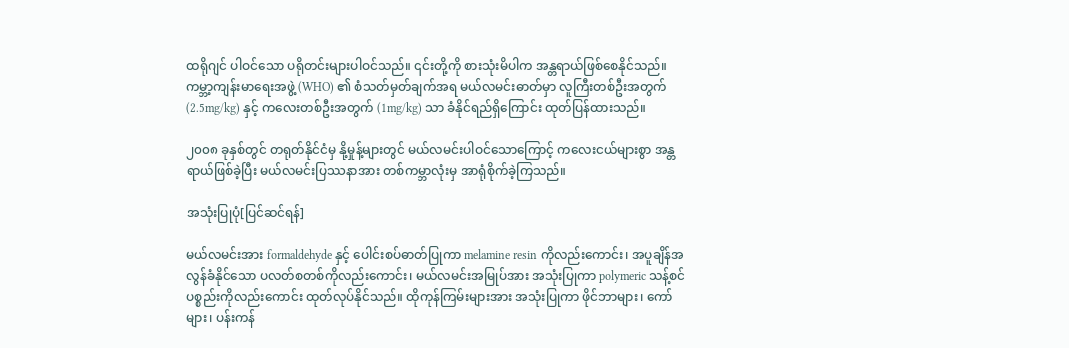ထရိုဂျင် ပါဝင်သော ပရိုတင်းများပါဝင်သည်။ ၎င်းတို့ကို စားသုံးမိပါက အန္တရာယ်ဖြစ်စေနိုင်သည်။ ကမ္ဘာ့ကျန်းမာရေးအဖွဲ့ (WHO) ၏ စံသတ်မှတ်ချက်အရ မယ်လမင်းဓာတ်မှာ လူကြီးတစ်ဦးအတွက် (2.5mg/kg) နှင့် ကလေးတစ်ဦးအတွက် (1mg/kg) သာ ခံနိုင်ရည်ရှိကြောင်း ထုတ်ပြန်ထားသည်။

၂၀၀၈ ခုနှစ်တွင် တရုတ်နိုင်ငံမှ နို့မှုန့်များတွင် မယ်လမင်းပါဝင်သောကြောင့် ကလေးငယ်များစွာ အန္တရာယ်ဖြစ်ခဲ့ပြီး မယ်လမင်းပြဿနာအား တစ်ကမ္ဘာလုံးမှ အာရုံစိုက်ခဲ့ကြသည်။

အသုံးပြုပုံ[ပြင်ဆင်ရန်]

မယ်လမင်းအား formaldehyde နှင့် ပေါင်းစပ်ဓာတ်ပြုကာ melamine resin ကိုလည်းကောင်း၊ အပူချိန်အလွန်ခံနိုင်သော ပလတ်စတစ်ကိုလည်းကောင်း၊ မယ်လမင်းအမြုပ်အား အသုံးပြုကာ polymeric သန့်စင်ပစ္စည်းကိုလည်းကောင်း ထုတ်လုပ်နိုင်သည်။ ထိုကုန်ကြမ်းများအား အသုံးပြုကာ ဖိုင်ဘာများ၊ ကော်များ၊ ပန်းကန်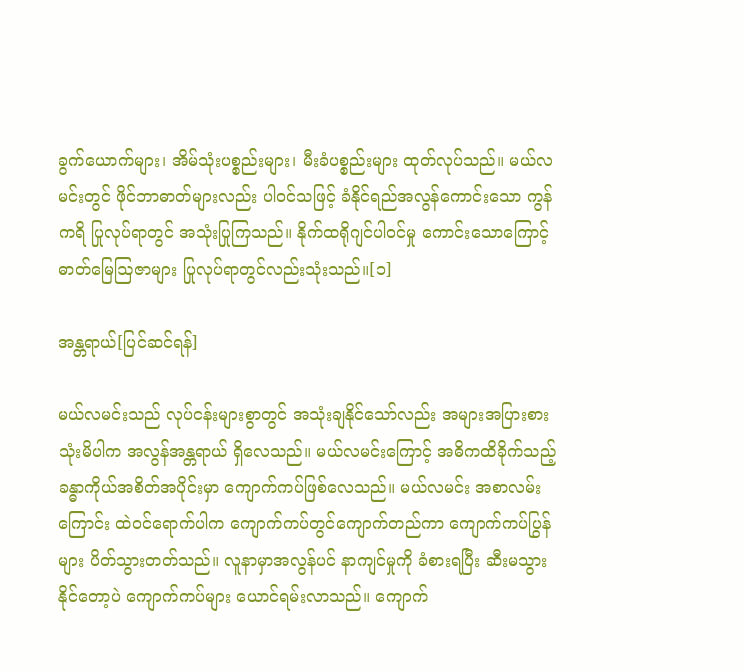ခွက်ယောက်များ၊ အိမ်သုံးပစ္စည်းများ၊ မီးခံပစ္စည်းများ ထုတ်လုပ်သည်။ မယ်လမင်းတွင် ဖိုင်ဘာဓာတ်များလည်း ပါဝင်သဖြင့် ခံနိုင်ရည်အလွန်ကောင်းသော ကွန်ကရိ ပြုလုပ်ရာတွင် အသုံးပြုကြသည်။ နိုက်ထရိုဂျင်ပါဝင်မှု ကောင်းသောကြောင့် ဓာတ်မြေဩဇာများ ပြုလုပ်ရာတွင်လည်းသုံးသည်။[၁]

အန္တရာယ်[ပြင်ဆင်ရန်]

မယ်လမင်းသည် လုပ်ငန်းများစွာတွင် အသုံးချနိုင်သော်လည်း အများအပြားစားသုံးမိပါက အလွန်အန္တရာယ် ရှိလေသည်။ မယ်လမင်းကြောင့် အဓိကထိခိုက်သည့် ခန္ဓာကိုယ်အစိတ်အပိုင်းမှာ ကျောက်ကပ်ဖြစ်လေသည်။ မယ်လမင်း အစာလမ်းကြောင်း ထဲဝင်ရောက်ပါက ကျောက်ကပ်တွင်ကျောက်တည်ကာ ကျောက်ကပ်ပြွန်များ ပိတ်သွားတတ်သည်။ လူနာမှာအလွန်ပင် နာကျင်မှုကို ခံစားရပြီး ဆီးမသွားနိုင်တော့ပဲ ကျောက်ကပ်များ ယောင်ရမ်းလာသည်။ ကျောက်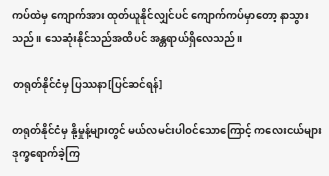ကပ်ထဲမှ ကျောက်အား ထုတ်ယူနိုင်လျှင်ပင် ကျောက်ကပ်မှာတော့ နာသွားသည်။ သေဆုံးနိုင်သည်အထိပင် အန္တရာယ်ရှိလေသည်။

တရုတ်နိုင်ငံမှ ပြဿနာ[ပြင်ဆင်ရန်]

တရုတ်နိုင်ငံမှ နို့မှုန့်များတွင် မယ်လမင်းပါဝင်သောကြောင့် ကလေးငယ်များ ဒုက္ခရောက်ခဲ့ကြ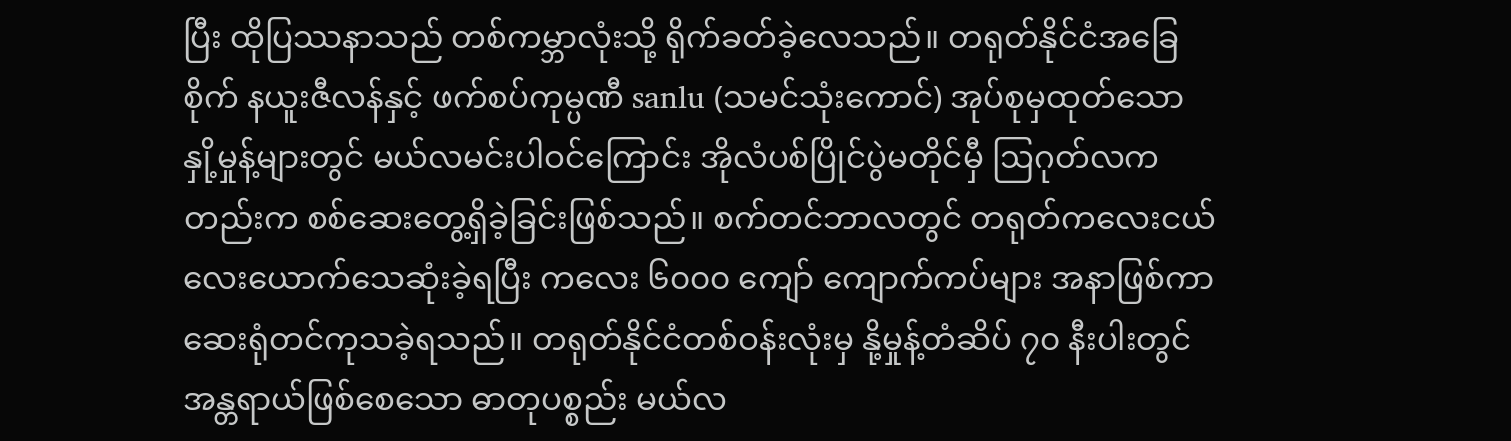ပြီး ထိုပြဿနာသည် တစ်ကမ္ဘာလုံးသို့ ရိုက်ခတ်ခဲ့လေသည်။ တရုတ်နိုင်ငံအခြေစိုက် နယူးဇီလန်နှင့် ဖက်စပ်ကုမ္ပဏီ sanlu (သမင်သုံးကောင်) အုပ်စုမှထုတ်သော နှို့မှုန့်များတွင် မယ်လမင်းပါဝင်ကြောင်း အိုလံပစ်ပြိုင်ပွဲမတိုင်မှီ ဩဂုတ်လကတည်းက စစ်ဆေးတွေ့ရှိခဲ့ခြင်းဖြစ်သည်။ စက်တင်ဘာလတွင် တရုတ်ကလေးငယ် လေးယောက်သေဆုံးခဲ့ရပြီး ကလေး ၆၀၀၀ ကျော် ကျောက်ကပ်များ အနာဖြစ်ကာ ဆေးရုံတင်ကုသခဲ့ရသည်။ တရုတ်နိုင်ငံတစ်ဝန်းလုံးမှ နို့မှုန့်တံဆိပ် ၇၀ နီးပါးတွင် အန္တရာယ်ဖြစ်စေသော ဓာတုပစ္စည်း မယ်လ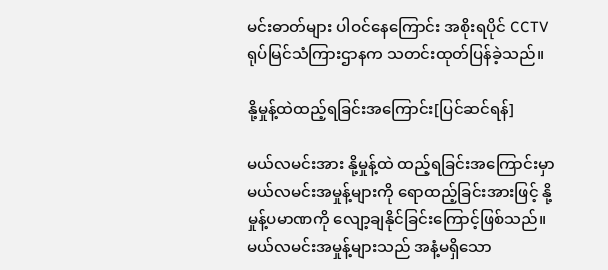မင်းဓာတ်များ ပါဝင်နေကြောင်း အစိုးရပိုင် CCTV ရုပ်မြင်သံကြားဌာနက သတင်းထုတ်ပြန်ခဲ့သည်။

နို့မှုန့်ထဲထည့်ရခြင်းအကြောင်း[ပြင်ဆင်ရန်]

မယ်လမင်းအား နို့မှုန့်ထဲ ထည့်ရခြင်းအကြောင်းမှာ မယ်လမင်းအမှုန့်များကို ရောထည့်ခြင်းအားဖြင့် နို့မှုန့်ပမာဏကို လျော့ချနိုင်ခြင်းကြောင့်ဖြစ်သည်။ မယ်လမင်းအမှုန့်များသည် အနံ့မရှိသော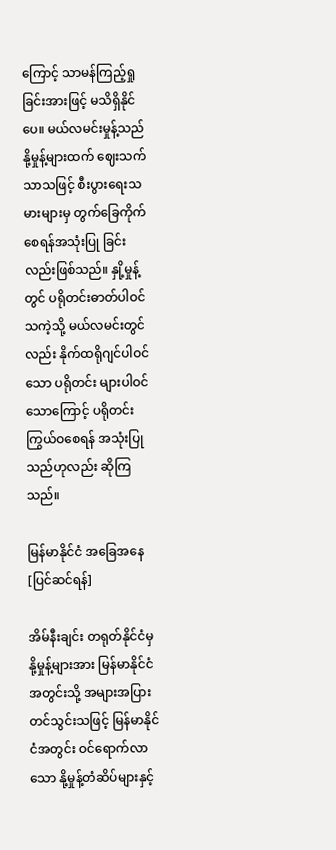ကြောင့် သာမန်ကြည့်ရှုခြင်းအားဖြင့် မသိရှိနိုင်ပေ။ မယ်လမင်းမှုန့်သည် နို့မှုန့်များထက် ဈေးသက်သာသဖြင့် စီးပွားရေးသမားများမှ တွက်ခြေကိုက်စေရန်အသုံးပြု ခြင်းလည်းဖြစ်သည်။ နှို့မှုန့်တွင် ပရိုတင်းဓာတ်ပါဝင်သကဲ့သို့ မယ်လမင်းတွင်လည်း နိုက်ထရိုဂျင်ပါဝင်သော ပရိုတင်း များပါဝင်သောကြောင့် ပရိုတင်းကြွယ်ဝစေရန် အသုံးပြုသည်ဟုလည်း ဆိုကြသည်။

မြန်မာနိုင်ငံ အခြေအနေ[ပြင်ဆင်ရန်]

အိမ်နီးချင်း တရုတ်နိုင်ငံမှ နို့မှုန့်များအား မြန်မာနိုင်ငံအတွင်းသို့ အများအပြားတင်သွင်းသဖြင့် မြန်မာနိုင်ငံအတွင်း ဝင်ရောက်လာသော နို့မှုန့်တံဆိပ်များနှင့်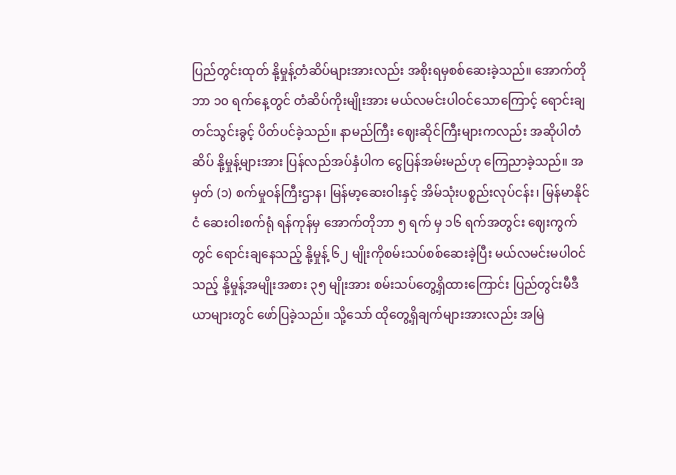ပြည်တွင်းထုတ် နို့မှုန့်တံဆိပ်များအားလည်း အစိုးရမှစစ်ဆေးခဲ့သည်။ အောက်တိုဘာ ၁၀ ရက်နေ့တွင် တံဆိပ်ကိုးမျိုးအား မယ်လမင်းပါဝင်သောကြောင့် ရောင်းချတင်သွင်းခွင့် ပိတ်ပင်ခဲ့သည်။ နာမည်ကြီး ဈေးဆိုင်ကြီးများကလည်း အဆိုပါတံဆိပ် နို့မှုန့်များအား ပြန်လည်အပ်နှံပါက ငွေပြန်အမ်းမည်ဟု ကြေညာခဲ့သည်။ အမှတ် (၁) စက်မှုဝန်ကြီးဌာန၊ မြန်မာ့ဆေးဝါးနှင့် အိမ်သုံးပစ္စည်းလုပ်ငန်း၊ မြန်မာနိုင်ငံ ဆေးဝါးစက်ရုံ ရန်ကုန်မှ အောက်တိုဘာ ၅ ရက် မှ ၁၆ ရက်အတွင်း ဈေးကွက်တွင် ရောင်းချနေသည့် နို့မှုန့် ၆၂ မျိုးကိုစမ်းသပ်စစ်ဆေးခဲ့ပြီး မယ်လမင်းမပါဝင်သည့် နို့မှုန့်အမျိုးအစား ၃၅ မျိုးအား စမ်းသပ်တွေ့ရှိထားကြောင်း ပြည်တွင်းမီဒီယာများတွင် ဖော်ပြခဲ့သည်။ သို့သော် ထိုတွေ့ရှိချက်များအားလည်း အမြဲ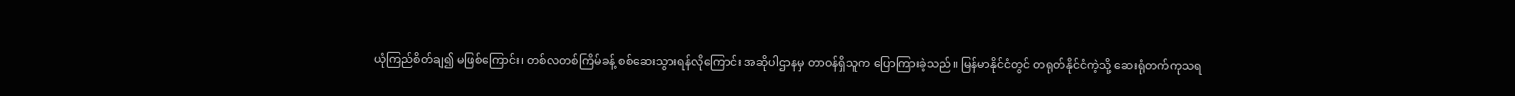ယုံကြည်စိတ်ချ၍ မဖြစ်ကြောင်း၊ တစ်လတစ်ကြိမ်ခန့် စစ်ဆေးသွားရန်လိုကြောင်း အဆိုပါဌာနမှ တာဝန်ရှိသူက ပြောကြားခဲ့သည်။ မြန်မာနိုင်ငံတွင် တရုတ်နိုင်ငံကဲ့သို့ ဆေးရုံတက်ကုသရ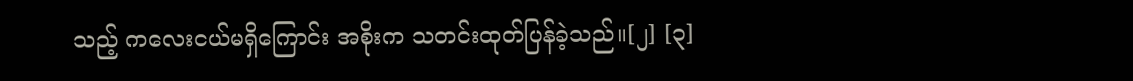သည့် ကလေးငယ်မရှိကြောင်း အစိုးက သတင်းထုတ်ပြန်ခဲ့သည်။[၂] [၃]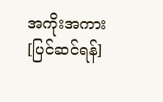အကိုးအကား[ပြင်ဆင်ရန်]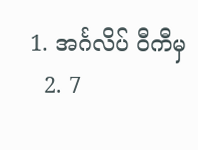1. အင်္ဂလိပ် ဝီကီမှ
  2. 7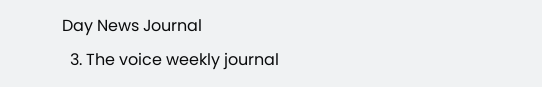Day News Journal
  3. The voice weekly journal